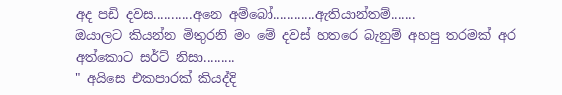අද පඩි දවස...........අනෙ අම්බෝ............ඇතියාන්තම්.......
ඔයාලට කියන්න මිතුරනි මං මේ දවස් හතරෙ බැනුම් අහපු තරමක් අර අත්කොට සර්ට් නිසා.........
" අයිසෙ එකපාරක් කියද්දි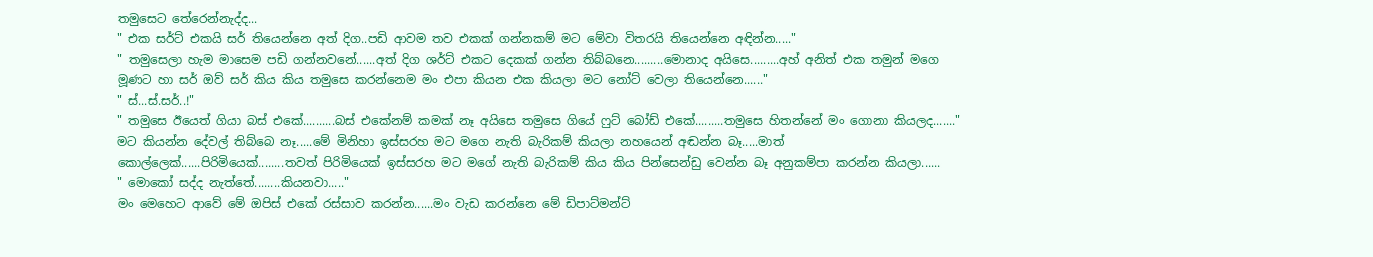තමුසෙට තේරෙන්නැද්ද...
" එක සර්ට් එකයි සර් තියෙන්නෙ අත් දිග..පඩි ආවම තව එකක් ගන්නකම් මට මේවා විතරයි තියෙන්නෙ අඳින්න....."
" තමුසෙලා හැම මාසෙම පඩි ගන්නවනේ......අත් දිග ශර්ට් එකට දෙකක් ගන්න තිබ්බනෙ.........මොනාද අයිසෙ.........අහ් අනිත් එක තමුන් මගෙ මූණට හා සර් ඔව් සර් කිය කිය තමුසෙ කරන්නෙම මං එපා කියන එක කියලා මට නෝට් වෙලා තියෙන්නෙ......"
" ස්...ස්.සර්..!"
" තමුසෙ ඊයෙත් ගියා බස් එකේ..........බස් එකේනම් කමක් නෑ අයිසෙ තමුසෙ ගියේ ෆුට් බෝඩ් එකේ.........තමුසෙ හිතන්නේ මං ගොනා කියලද......."
මට කියන්න දේවල් තිබ්බෙ නෑ.....මේ මිනිහා ඉස්සරහ මට මගෙ නැති බැරිකම් කියලා නහයෙන් අඬන්න බෑ.....මාත් කොල්ලෙක්......පිරිමියෙක්........තවත් පිරිමියෙක් ඉස්සරහ මට මගේ නැති බැරිකම් කිය කිය පින්සෙන්ඩු වෙන්න බෑ අනුකම්පා කරන්න කියලා......
" මොකෝ සද්ද නැත්තේ........කියනවා....."
මං මෙහෙට ආවේ මේ ඔපිස් එකේ රස්සාව කරන්න......මං වැඩ කරන්නෙ මේ ඩිපාට්මන්ට්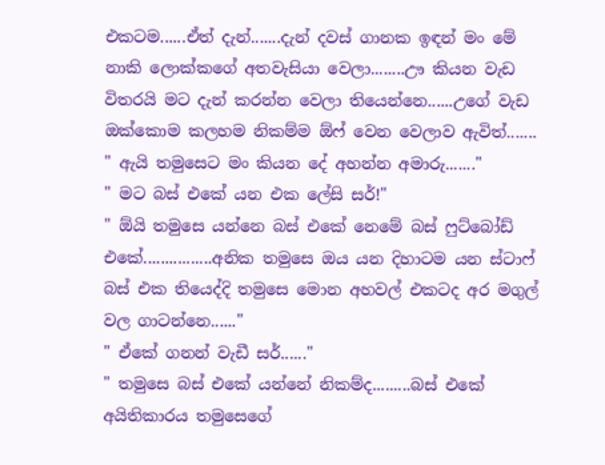එකටම......ඒත් දැන්.......දැන් දවස් ගානක ඉඳන් මං මේ නාකි ලොක්කගේ අතවැසියා වෙලා........ඌ කියන වැඩ විතරයි මට දැන් කරන්න වෙලා තියෙන්නෙ......උගේ වැඩ ඔක්කොම කලහම නිකම්ම ඕෆ් වෙන වෙලාව ඇවිත්.......
" ඇයි තමුසෙට මං කියන දේ අහන්න අමාරු......."
" මට බස් එකේ යන එක ලේසි සර්!"
" ඕයි තමුසෙ යන්නෙ බස් එකේ නෙමේ බස් ෆුට්බෝඩ් එකේ................අනික තමුසෙ ඔය යන දිහාටම යන ස්ටාෆ් බස් එක තියෙද්දි තමුසෙ මොන අහවල් එකටද අර මගුල් වල ගාටන්නෙ......"
" ඒකේ ගනන් වැඩී සර්......"
" තමුසෙ බස් එකේ යන්නේ නිකම්ද.........බස් එකේ අයිතිකාරය තමුසෙගේ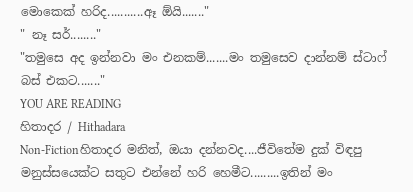මොකෙක් හරිද...........ඈ ඕයි......."
" නෑ සර්........"
"තමුසෙ අද ඉන්නවා මං එනකම්.......මං තමුසෙව දාන්නම් ස්ටාෆ් බස් එකට......."
YOU ARE READING
හිතාදර / Hithadara
Non-Fictionහිතාදර මනිත්, ඔයා දන්නවද....ජීවිතේම දුක් විඳපු මනුස්සයෙක්ට සතුට එන්නේ හරි හෙමීට.........ඉතින් මං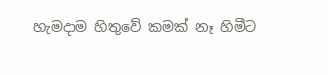හැමදාම හිතුවේ කමක් නෑ හිමීට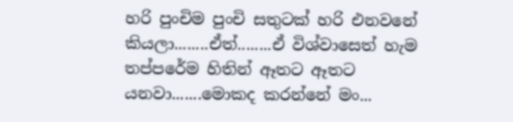හරි පුංචිම පුංචි සතුටක් හරි එනවනේ කියලා........ඒත්........ඒ විශ්වාසෙත් හැම තප්පරේම හිතින් ඈතට ඈතට යනවා.......මොකද කරන්නේ මං...